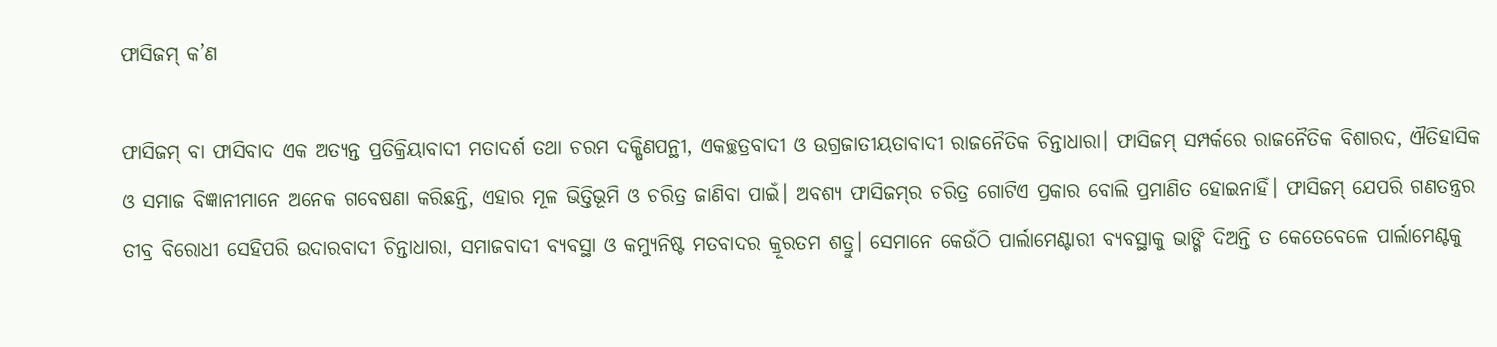ଫାସିଜମ୍‌ କ’ଣ

ଫାସିଜମ୍‌ ବା ଫାସିବାଦ ଏକ ଅତ୍ୟନ୍ତ ପ୍ରତିକ୍ରିୟାବାଦୀ ମତାଦର୍ଶ ତଥା ଚରମ ଦକ୍ଷିଣପନ୍ଥୀ, ଏକଚ୍ଛତ୍ରବାଦୀ ଓ ଉଗ୍ରଜାତୀୟତାବାଦୀ ରାଜନୈତିକ ଚିନ୍ତାଧାରା। ଫାସିଜମ୍‌ ସମ୍ପର୍କରେ ରାଜନୈତିକ ବିଶାରଦ, ଐତିହାସିକ ଓ ସମାଜ ବିଜ୍ଞାନୀମାନେ ଅନେକ ଗବେଷଣା କରିଛନ୍ତି, ଏହାର ମୂଳ ଭିତ୍ତିଭୂମି ଓ ଚରିତ୍ର ଜାଣିବା ପାଇଁ। ଅବଶ୍ୟ ଫାସିଜମ୍‌ର ଚରିତ୍ର ଗୋଟିଏ ପ୍ରକାର ବୋଲି ପ୍ରମାଣିତ ହୋଇନାହିଁ। ଫାସିଜମ୍‌ ଯେପରି ଗଣତନ୍ତ୍ରର ତୀବ୍ର ବିରୋଧୀ ସେହିପରି ଉଦାରବାଦୀ ଚିନ୍ତାଧାରା, ସମାଜବାଦୀ ବ୍ୟବସ୍ଥା ଓ କମ୍ୟୁନିଷ୍ଟ ମତବାଦର କ୍ରୂରତମ ଶତ୍ରୁ। ସେମାନେ କେଉଁଠି ପାର୍ଲାମେଣ୍ଟାରୀ ବ୍ୟବସ୍ଥାକୁ ଭାଙ୍ଗି ଦିଅନ୍ତି ତ କେତେବେଳେ ପାର୍ଲାମେଣ୍ଟକୁ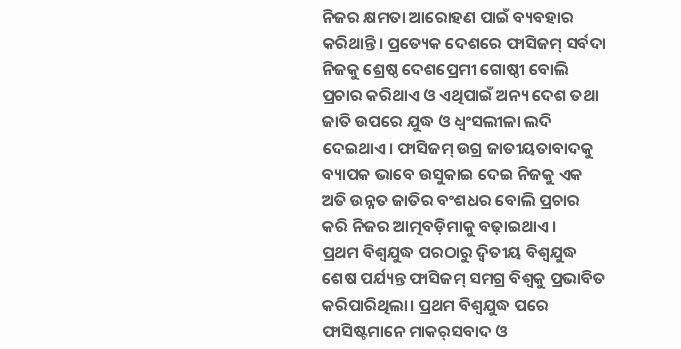ନିଜର କ୍ଷମତା ଆରୋହଣ ପାଇଁ ବ୍ୟବହାର କରିଥାନ୍ତି। ପ୍ରତ୍ୟେକ ଦେଶରେ ଫାସିଜମ୍‌ ସର୍ବଦା ନିଜକୁ ଶ୍ରେଷ୍ଠ ଦେଶପ୍ରେମୀ ଗୋଷ୍ଠୀ ବୋଲି ପ୍ରଚାର କରିଥାଏ ଓ ଏଥିପାଇଁ ଅନ୍ୟ ଦେଶ ତଥା ଜାତି ଉପରେ ଯୁଦ୍ଧ ଓ ଧ୍ୱଂସଲୀଳା ଲଦି ଦେଇଥାଏ। ଫାସିଜମ୍‌ ଉଗ୍ର ଜାତୀୟତାବାଦକୁ ବ୍ୟାପକ ଭାବେ ଉସୁକାଇ ଦେଇ ନିଜକୁ ଏକ ଅତି ଉନ୍ନତ ଜାତିର ବଂଶଧର ବୋଲି ପ୍ରଚାର କରି ନିଜର ଆତ୍ମବଡ଼ିମାକୁ ବଢ଼ାଇଥାଏ।
ପ୍ରଥମ ବିଶ୍ୱଯୁଦ୍ଧ ପରଠାରୁ ଦ୍ୱିତୀୟ ବିଶ୍ୱଯୁଦ୍ଧ ଶେଷ ପର୍ଯ୍ୟନ୍ତ ଫାସିଜମ୍‌ ସମଗ୍ର ବିଶ୍ୱକୁ ପ୍ରଭାବିତ କରିପାରିଥିଲା। ପ୍ରଥମ ବିଶ୍ୱଯୁଦ୍ଧ ପରେ ଫାସିଷ୍ଟମାନେ ମାକର୍‌ସବାଦ ଓ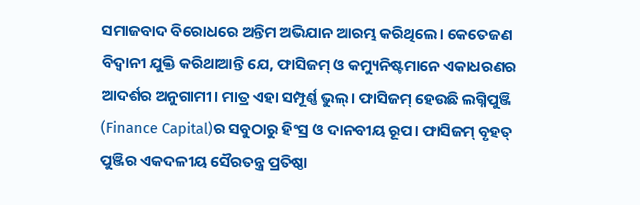ସମାଜବାଦ ବିରୋଧରେ ଅନ୍ତିମ ଅଭିଯାନ ଆରମ୍ଭ କରିଥିଲେ। କେତେଜଣ ବିଦ୍ୱାନୀ ଯୁକ୍ତି କରିଥାଆନ୍ତି ଯେ, ଫାସିଜମ୍‌ ଓ କମ୍ୟୁନିଷ୍ଟମାନେ ଏକାଧରଣର ଆଦର୍ଶର ଅନୁଗାମୀ। ମାତ୍ର ଏହା ସମ୍ପୂର୍ଣ୍ଣ ଭୁଲ୍‌। ଫାସିଜମ୍‌ ହେଉଛି ଲଗ୍ନିପୁଞ୍ଜି (Finance Capital)ର ସବୁଠାରୁ ହିଂସ୍ର ଓ ଦାନବୀୟ ରୂପ। ଫାସିଜମ୍‌ ବୃହତ୍‌ ପୁଞ୍ଜିର ଏକଦଳୀୟ ସୈରତନ୍ତ୍ର ପ୍ରତିଷ୍ଠା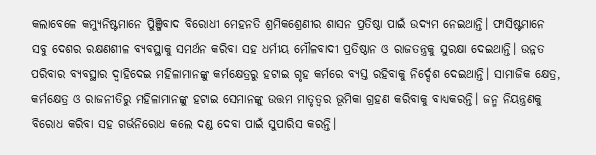କଲାବେଳେ କମ୍ୟୁନିଷ୍ଟମାନେ ପୁିଞ୍ଜିବାଦ ବିରୋଧୀ ମେହନତି ଶ୍ରମିକଶ୍ରେଣୀର ଶାସନ ପ୍ରତିଷ୍ଠା ପାଇଁ ଉଦ୍ୟମ ନେଇଥାନ୍ତି। ଫାସିଷ୍ଟମାନେ ସବୁ ଦେଶର ରକ୍ଷଣଶୀଳ ବ୍ୟବସ୍ଥାକୁ ସମର୍ଥନ କରିବା ସହ ଧର୍ମୀୟ ମୌଳବାଦୀ ପ୍ରତିଷ୍ଠାନ ଓ ରାଜତନ୍ତ୍ରକୁ ସୁରକ୍ଷା ଦେଇଥାନ୍ତି। ଉନ୍ନତ ପରିବାର ବ୍ୟବସ୍ଥାର ଦ୍ୱାହିଦେଇ ମହିଳାମାନଙ୍କୁ କର୍ମକ୍ଷେତ୍ରରୁ ହଟାଇ ଗୃହ କର୍ମରେ ବ୍ୟସ୍ତ ରହିବାକୁ ନିର୍ଦ୍ଦେଶ ଦେଇଥାନ୍ତି। ସାମାଜିକ କ୍ଷେତ୍ର, କର୍ମକ୍ଷେତ୍ର ଓ ରାଜନୀତିରୁ ମହିଳାମାନଙ୍କୁ ହଟାଇ ସେମାନଙ୍କୁ ଉତ୍ତମ ମାତୃତ୍ୱର ଭୂମିକା ଗ୍ରହଣ କରିବାକୁ ବାଧ୍ୟକରନ୍ତି। ଜନ୍ମ ନିୟନ୍ତ୍ରଣକୁ ବିରୋଧ କରିବା ସହ ଗର୍ଭନିରୋଧ କଲେ ଦଣ୍ଡ ଦେବା ପାଇଁ ସୁପାରିସ କରନ୍ତି।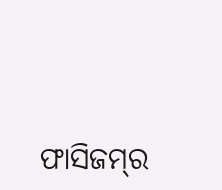ଫାସିଜମ୍‌ର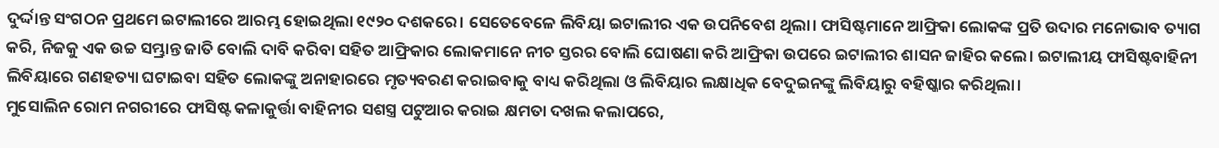ଦୁର୍ଦ୍ଦାନ୍ତ ସଂଗଠନ ପ୍ରଥମେ ଇଟାଲୀରେ ଆରମ୍ଭ ହୋଇଥିଲା ୧୯୨୦ ଦଶକରେ। ସେତେବେଳେ ଲିବିୟା ଇଟାଲୀର ଏକ ଉପନିବେଶ ଥିଲା। ଫାସିଷ୍ଟମାନେ ଆଫ୍ରିକା ଲୋକଙ୍କ ପ୍ରତି ଉଦାର ମନୋଭାବ ତ୍ୟାଗ କରି, ନିଜକୁ ଏକ ଉଚ୍ଚ ସମ୍ଭ୍ରାନ୍ତ ଜାତି ବୋଲି ଦାବି କରିବା ସହିତ ଆଫ୍ରିକାର ଲୋକମାନେ ନୀଚ ସ୍ତରର ବୋଲି ଘୋଷଣା କରି ଆଫ୍ରିକା ଉପରେ ଇଟାଲୀର ଶାସନ ଜାହିର କଲେ। ଇଟାଲୀୟ ଫାସିଷ୍ଟବାହିନୀ ଲିବିୟାରେ ଗଣହତ୍ୟା ଘଟାଇବା ସହିତ ଲୋକଙ୍କୁ ଅନାହାରରେ ମୃତ୍ୟବରଣ କରାଇବାକୁ ବାଧ୍ୟ କରିଥିଲା ଓ ଲିବିୟାର ଲକ୍ଷାଧିକ ବେଦୁଇନଙ୍କୁ ଲିବିୟାରୁ ବହିଷ୍କାର କରିଥିଲା।
ମୁସୋଲିନ ରୋମ ନଗରୀରେ ଫାସିଷ୍ଟ କଳାକୁର୍ତ୍ତା ବାହିନୀର ସଶସ୍ତ୍ର ପଟୁଆର କରାଇ କ୍ଷମତା ଦଖଲ କଲାପରେ,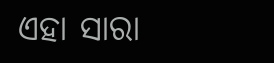ଏହା ସାରା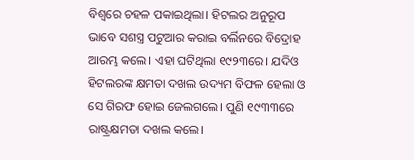ବିଶ୍ୱରେ ଚହଳ ପକାଇଥିଲା। ହିଟଲର ଅନୁରୂପ ଭାବେ ସଶସ୍ତ୍ର ପଟୁଆର କରାଇ ବର୍ଲିନରେ ବିଦ୍ରୋହ ଆରମ୍ଭ କଲେ। ଏହା ଘଟିଥିଲା ୧୯୨୩ରେ। ଯଦିଓ ହିଟଲରଙ୍କ କ୍ଷମତା ଦଖଲ ଉଦ୍ୟମ ବିଫଳ ହେଲା ଓ ସେ ଗିରଫ ହୋଇ ଜେଲଗଲେ। ପୁଣି ୧୯୩୩ରେ ରାଷ୍ଟ୍ରକ୍ଷମତା ଦଖଲ କଲେ।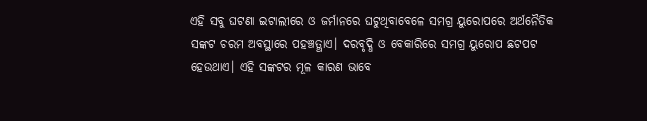ଏହି ସବୁ ଘଟଣା ଇଟାଲୀରେ ଓ ଜର୍ମାନରେ ଘଟୁଥିବାବେଳେ ସମଗ୍ର ୟୁରୋପରେ ଅର୍ଥନୈତିକ ସଙ୍କଟ ଚରମ ଅବସ୍ଥାରେ ପହଞ୍ଚତ୍ଥାଏ। ଦରବୃଦ୍ଧି ଓ ବେକାରିରେ ସମଗ୍ର ୟୁରୋପ ଛଟପଟ ହେଉଥାଏ। ଏହି ସଙ୍କଟର ମୂଳ କାରଣ ଭାବେ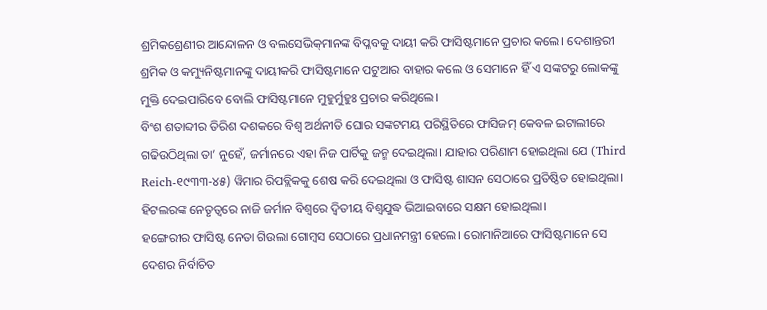ଶ୍ରମିକଶ୍ରେଣୀର ଆନ୍ଦୋଳନ ଓ ବଲସେଭିକ୍‌ମାନଙ୍କ ବିପ୍ଳବକୁ ଦାୟୀ କରି ଫାସିଷ୍ଟମାନେ ପ୍ରଚାର କଲେ। ଦେଶାନ୍ତରୀ ଶ୍ରମିକ ଓ କମ୍ୟୁନିଷ୍ଟମାନଙ୍କୁ ଦାୟୀକରି ଫାସିଷ୍ଟମାନେ ପଟୁଆର ବାହାର କଲେ ଓ ସେମାନେ ହିଁ ଏ ସଙ୍କଟରୁ ଲୋକଙ୍କୁ ମୁକ୍ତି ଦେଇପାରିବେ ବୋଲି ଫାସିଷ୍ଟମାନେ ମୁହୁର୍ମୁହୁଃ ପ୍ରଚାର କରିଥିଲେ।
ବିଂଶ ଶତାବ୍ଦୀର ତିରିଶ ଦଶକରେ ବିଶ୍ୱ ଅର୍ଥନୀତି ଘୋର ସଙ୍କଟମୟ ପରିସ୍ଥିତିରେ ଫାସିଜମ୍‌ କେବଳ ଇଟାଲୀରେ ଗଢିଉଠିଥିଲା ତା’ ନୁହେଁ, ଜର୍ମାନରେ ଏହା ନିଜ ପାର୍ଟିକୁ ଜନ୍ମ ଦେଇଥିଲା। ଯାହାର ପରିଣାମ ହୋଇଥିଲା ଯେ (Third Reich-୧୯୩୩-୪୫) ୱିମାର ରିପବ୍ଲିକକୁ ଶେଷ କରି ଦେଇଥିଲା ଓ ଫାସିଷ୍ଟ ଶାସନ ସେଠାରେ ପ୍ରତିଷ୍ଠିତ ହୋଇଥିଲା। ହିଟଲରଙ୍କ ନେତୃତ୍ୱରେ ନାଜି ଜର୍ମାନ ବିଶ୍ୱରେ ଦ୍ୱିତୀୟ ବିଶ୍ୱଯୁଦ୍ଧ ଭିଆଇବାରେ ସକ୍ଷମ ହୋଇଥିଲା।
ହଙ୍ଗେରୀର ଫାସିଷ୍ଟ ନେତା ଗିଉଲା ଗୋମ୍ବସ ସେଠାରେ ପ୍ରଧାନମନ୍ତ୍ରୀ ହେଲେ। ରୋମାନିଆରେ ଫାସିଷ୍ଟମାନେ ସେ ଦେଶର ନିର୍ବାଚିତ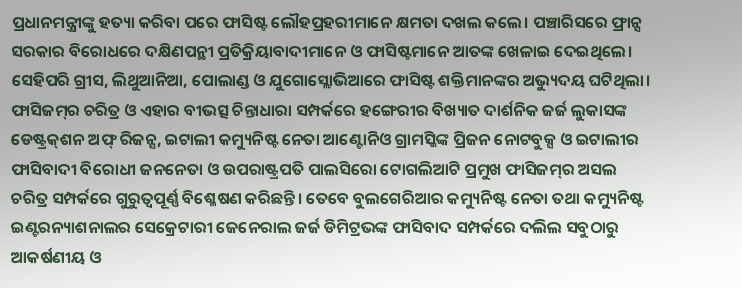ପ୍ରଧାନମନ୍ତ୍ରୀଙ୍କୁ ହତ୍ୟା କରିବା ପରେ ଫାସିଷ୍ଟ ଲୌହପ୍ରହରୀମାନେ କ୍ଷମତା ଦଖଲ କଲେ। ପଞ୍ଚାରିସରେ ଫ୍ରାନ୍ସ ସରକାର ବିରୋଧରେ ଦକ୍ଷିଣପନ୍ଥୀ ପ୍ରତିକ୍ରିୟାବାଦୀମାନେ ଓ ଫାସିଷ୍ଟମାନେ ଆତଙ୍କ ଖେଳାଇ ଦେଇଥିଲେ। ସେହିପରି ଗ୍ରୀସ, ଲିଥୁଆନିଆ, ପୋଲାଣ୍ଡ ଓ ଯୁଗୋସ୍ଲୋଭିଆରେ ଫାସିଷ୍ଟ ଶକ୍ତିମାନଙ୍କର ଅଭ୍ୟୁଦୟ ଘଟିଥିଲା।
ଫାସିଜମ୍‌ର ଚରିତ୍ର ଓ ଏହାର ବୀଭତ୍ସ ଚିନ୍ତାଧାରା ସମ୍ପର୍କରେ ହଙ୍ଗେରୀର ବିଖ୍ୟାତ ଦାର୍ଶନିକ ଜର୍ଜ ଲୁକାସଙ୍କ ଡେଷ୍ଟ୍ରକ୍‌ଶନ ଅଫ୍‌ ରିଜନ୍ସ, ଇଟାଲୀ କମ୍ୟୁନିଷ୍ଟ ନେତା ଆଣ୍ଟୋନିଓ ଗ୍ରାମସ୍କିଙ୍କ ପ୍ରିଜନ ନୋଟବୁକ୍ସ ଓ ଇଟାଲୀର ଫାସିବାଦୀ ବିରୋଧୀ ଜନନେତା ଓ ଉପରାଷ୍ଟ୍ରପତି ପାଲସିରୋ ଟୋଗଲିଆଟି ପ୍ରମୁଖ ଫାସିଜମ୍‌ର ଅସଲ ଚରିତ୍ର ସମ୍ପର୍କରେ ଗୁରୁତ୍ୱପୂର୍ଣ୍ଣ ବିଶ୍ଳେଷଣ କରିଛନ୍ତି। ତେବେ ବୁଲଗେରିଆର କମ୍ୟୁନିଷ୍ଟ ନେତା ତଥା କମ୍ୟୁନିଷ୍ଟ ଇଣ୍ଟରନ୍ୟାଶନାଲର ସେକ୍ରେଟାରୀ ଜେନେରାଲ ଜର୍ଜ ଡିମିଟ୍ରଭଙ୍କ ଫାସିବାଦ ସମ୍ପର୍କରେ ଦଲିଲ ସବୁଠାରୁ ଆକର୍ଷଣୀୟ ଓ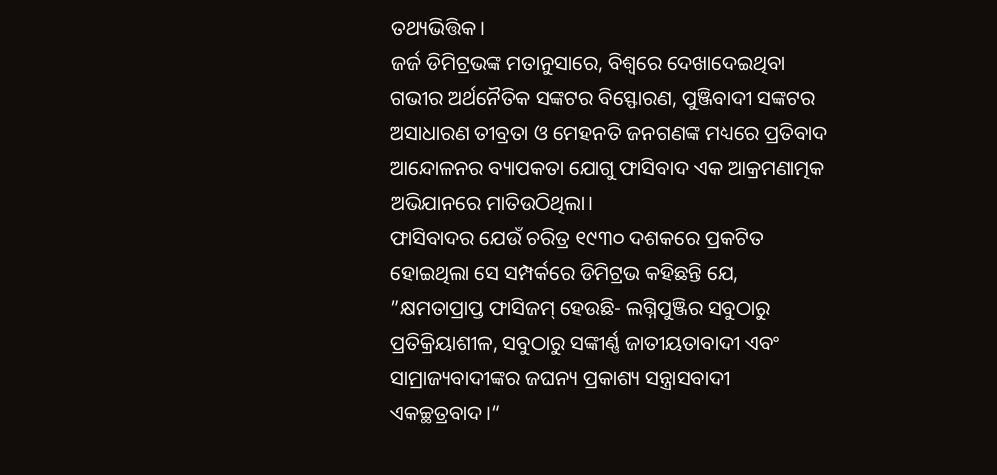ତଥ୍ୟଭିତ୍ତିକ।
ଜର୍ଜ ଡିମିଟ୍ରଭଙ୍କ ମତାନୁସାରେ, ବିଶ୍ୱରେ ଦେଖାଦେଇଥିବା ଗଭୀର ଅର୍ଥନୈତିକ ସଙ୍କଟର ବିସ୍ଫୋରଣ, ପୁଞ୍ଜିବାଦୀ ସଙ୍କଟର ଅସାଧାରଣ ତୀବ୍ରତା ଓ ମେହନତି ଜନଗଣଙ୍କ ମଧ୍ୟରେ ପ୍ରତିବାଦ ଆନ୍ଦୋଳନର ବ୍ୟାପକତା ଯୋଗୁ ଫାସିବାଦ ଏକ ଆକ୍ରମଣାତ୍ମକ ଅଭିଯାନରେ ମାତିଉଠିଥିଲା।
ଫାସିବାଦର ଯେଉଁ ଚରିତ୍ର ୧୯୩୦ ଦଶକରେ ପ୍ରକଟିତ ହୋଇଥିଲା ସେ ସମ୍ପର୍କରେ ଡିମିଟ୍ରଭ କହିଛନ୍ତି ଯେ, ”କ୍ଷମତାପ୍ରାପ୍ତ ଫାସିଜମ୍‌ ହେଉଛି- ଲଗ୍ନିପୁଞ୍ଜିର ସବୁଠାରୁ ପ୍ରତିକ୍ରିୟାଶୀଳ, ସବୁଠାରୁ ସଙ୍କୀର୍ଣ୍ଣ ଜାତୀୟତାବାଦୀ ଏବଂ ସାମ୍ରାଜ୍ୟବାଦୀଙ୍କର ଜଘନ୍ୟ ପ୍ରକାଶ୍ୟ ସନ୍ତ୍ରାସବାଦୀ ଏକଚ୍ଛତ୍ରବାଦ।“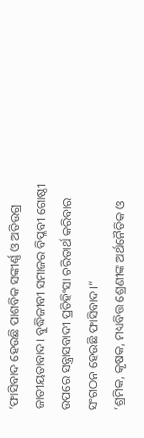‘ଫାସିବାଦ ହେଉଛି ପାଶବିକ ସଙ୍କୀର୍ଣ୍ଣ ଓ ଅତିଉଗ୍ର ଜାତୀୟତାବାଦ। ବୁଦ୍ଧିଜୀବୀ ସମାଜର ବିପ୍ଳବୀ ଗୋଷ୍ଠୀ ଉପରେ ସନ୍ତ୍ରାସବାଦୀ ପ୍ରତିହିଂସା ଚରିତାର୍ଥ କରିବାର ସଂଗଠନ ହେଉଛି ଫାସିବାଦ।“
‘ଶ୍ରମିକ, କୃଷକ, ମଧ୍ୟବିତ୍ତ ଶ୍ରେଣୀଙ୍କ ଅର୍ଥନୈତିକ ଓ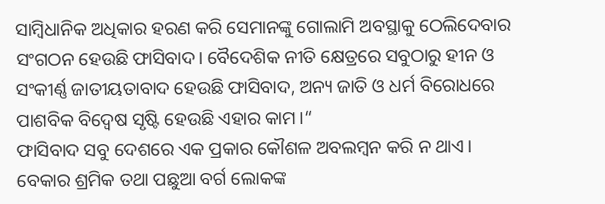ସାମ୍ବିଧାନିକ ଅଧିକାର ହରଣ କରି ସେମାନଙ୍କୁ ଗୋଲାମି ଅବସ୍ଥାକୁ ଠେଲିଦେବାର ସଂଗଠନ ହେଉଛି ଫାସିବାଦ। ବୈଦେଶିକ ନୀତି କ୍ଷେତ୍ରରେ ସବୁଠାରୁ ହୀନ ଓ ସଂକୀର୍ଣ୍ଣ ଜାତୀୟତାବାଦ ହେଉଛି ଫାସିବାଦ, ଅନ୍ୟ ଜାତି ଓ ଧର୍ମ ବିରୋଧରେ ପାଶବିକ ବିଦ୍ୱେଷ ସୃଷ୍ଟି ହେଉଛି ଏହାର କାମ।“
ଫାସିବାଦ ସବୁ ଦେଶରେ ଏକ ପ୍ରକାର କୌଶଳ ଅବଲମ୍ବନ କରି ନ ଥାଏ। ବେକାର ଶ୍ରମିକ ତଥା ପଛୁଆ ବର୍ଗ ଲୋକଙ୍କ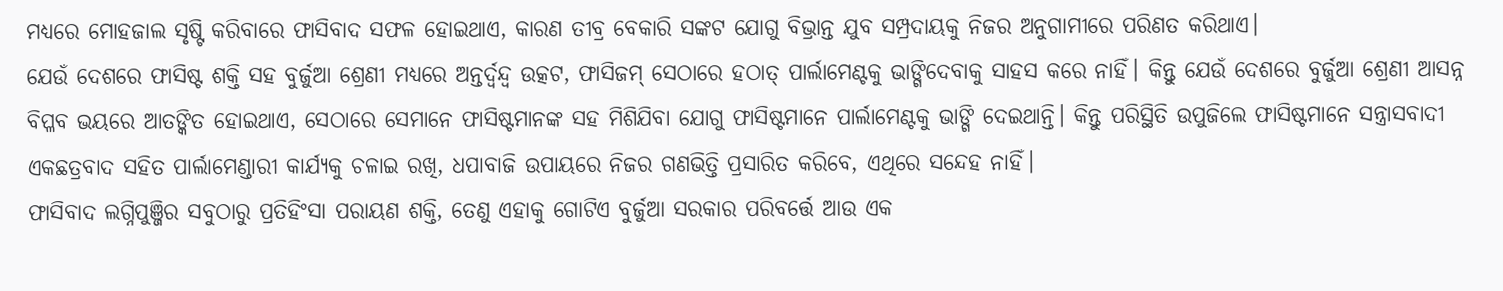ମଧ୍ୟରେ ମୋହଜାଲ ସୃଷ୍ଟି କରିବାରେ ଫାସିବାଦ ସଫଳ ହୋଇଥାଏ, କାରଣ ତୀବ୍ର ବେକାରି ସଙ୍କଟ ଯୋଗୁ ବିଭ୍ରାନ୍ତ ଯୁବ ସମ୍ପ୍ରଦାୟକୁ ନିଜର ଅନୁଗାମୀରେ ପରିଣତ କରିଥାଏ।
ଯେଉଁ ଦେଶରେ ଫାସିଷ୍ଟ ଶକ୍ତି ସହ ବୁର୍ଜୁଆ ଶ୍ରେଣୀ ମଧ୍ୟରେ ଅନ୍ତର୍ଦ୍ୱନ୍ଦ୍ୱ ଉତ୍କଟ, ଫାସିଜମ୍‌ ସେଠାରେ ହଠାତ୍‌ ପାର୍ଲାମେଣ୍ଟକୁ ଭାଙ୍ଗିଦେବାକୁ ସାହସ କରେ ନାହିଁ। କିନ୍ତୁ ଯେଉଁ ଦେଶରେ ବୁର୍ଜୁଆ ଶ୍ରେଣୀ ଆସନ୍ନ ବିପ୍ଳବ ଭୟରେ ଆତଙ୍କିତ ହୋଇଥାଏ, ସେଠାରେ ସେମାନେ ଫାସିଷ୍ଟମାନଙ୍କ ସହ ମିଶିଯିବା ଯୋଗୁ ଫାସିଷ୍ଟମାନେ ପାର୍ଲାମେଣ୍ଟକୁ ଭାଙ୍ଗି ଦେଇଥାନ୍ତି। କିନ୍ତୁ ପରିସ୍ଥିତି ଉପୁଜିଲେ ଫାସିଷ୍ଟମାନେ ସନ୍ତ୍ରାସବାଦୀ ଏକଛତ୍ରବାଦ ସହିତ ପାର୍ଲାମେଣ୍ଡାରୀ କାର୍ଯ୍ୟକୁ ଚଳାଇ ରଖି, ଧପାବାଜି ଉପାୟରେ ନିଜର ଗଣଭିତ୍ତି ପ୍ରସାରିତ କରିବେ, ଏଥିରେ ସନ୍ଦେହ ନାହିଁ।
ଫାସିବାଦ ଲଗ୍ନିପୁଞ୍ଜିର ସବୁଠାରୁ ପ୍ରତିହିଂସା ପରାୟଣ ଶକ୍ତି, ତେଣୁ ଏହାକୁ ଗୋଟିଏ ବୁର୍ଜୁଆ ସରକାର ପରିବର୍ତ୍ତେ ଆଉ ଏକ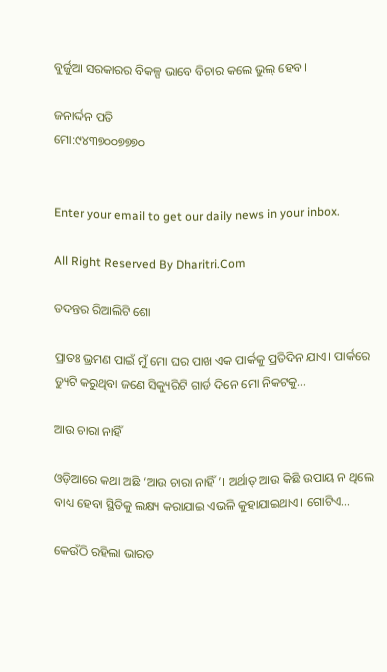ବୁର୍ଜୁଆ ସରକାରର ବିକଳ୍ପ ଭାବେ ବିଚାର କଲେ ଭୁଲ୍‌ ହେବ।

ଜନାର୍ଦ୍ଦନ ପତି
ମୋ:୯୪୩୭୦୦୭୭୭୦


Enter your email to get our daily news in your inbox.

All Right Reserved By Dharitri.Com

ତଦନ୍ତର ରିଆଲିଟି ଶୋ

ପ୍ରାତଃ ଭ୍ରମଣ ପାଇଁ ମୁଁ ମୋ ଘର ପାଖ ଏକ ପାର୍କକୁ ପ୍ରତିଦିନ ଯାଏ। ପାର୍କରେ ଡ୍ୟୁଟି କରୁଥିବା ଜଣେ ସିକ୍ୟୁରିଟି ଗାର୍ଡ ଦିନେ ମୋ ନିକଟକୁ…

ଆଉ ଚାରା ନାହିଁ

ଓଡ଼ିଆରେ କଥା ଅଛି ‘ଆଉ ଚାରା ନାହିଁ’। ଅର୍ଥାତ୍‌ ଆଉ କିଛି ଉପାୟ ନ ଥିଲେ ବାଧ୍ୟ ହେବା ସ୍ଥିତିକୁ ଲକ୍ଷ୍ୟ କରାଯାଇ ଏଭଳି କୁହାଯାଇଥାଏ। ଗୋଟିଏ…

କେଉଁଠି ରହିଲା ଭାରତ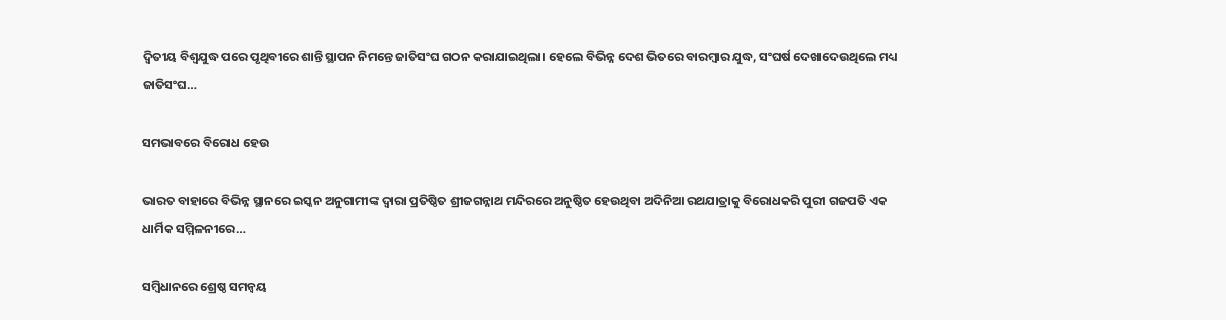ଦ୍ୱିତୀୟ ବିଶ୍ୱଯୁଦ୍ଧ ପରେ ପୃଥିବୀରେ ଶାନ୍ତି ସ୍ଥାପନ ନିମନ୍ତେ ଜାତିସଂଘ ଗଠନ କରାଯାଇଥିଲା। ହେଲେ ବିଭିନ୍ନ ଦେଶ ଭିତରେ ବାରମ୍ବାର ଯୁଦ୍ଧ, ସଂଘର୍ଷ ଦେଖାଦେଉଥିଲେ ମଧ୍ୟ ଜାତିସଂଘ…

ସମଭାବରେ ବିରୋଧ ହେଉ

ଭାରତ ବାହାରେ ବିଭିନ୍ନ ସ୍ଥାନରେ ଇସ୍କନ ଅନୁଗାମୀଙ୍କ ଦ୍ୱାରା ପ୍ରତିଷ୍ଠିତ ଶ୍ରୀଜଗନ୍ନାଥ ମନ୍ଦିରରେ ଅନୁଷ୍ଠିତ ହେଉଥିବା ଅଦିନିଆ ରଥଯାତ୍ରାକୁ ବିରୋଧକରି ପୁରୀ ଗଜପତି ଏକ ଧାର୍ମିକ ସମ୍ମିଳନୀରେ…

ସମ୍ବିଧାନରେ ଶ୍ରେଷ୍ଠ ସମନ୍ବୟ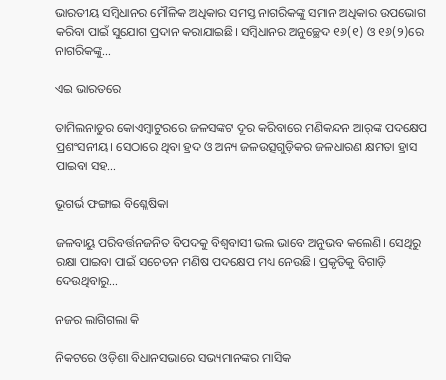ଭାରତୀୟ ସମ୍ବିଧାନର ମୌଳିକ ଅଧିକାର ସମସ୍ତ ନାଗରିକଙ୍କୁ ସମାନ ଅଧିକାର ଉପଭୋଗ କରିବା ପାଇଁ ସୁଯୋଗ ପ୍ରଦାନ କରାଯାଇଛି। ସମ୍ବିଧାନର ଅନୁଚ୍ଛେଦ ୧୬(୧) ଓ ୧୬(୨)ରେ ନାଗରିକଙ୍କୁ…

ଏଇ ଭାରତରେ

ତାମିଲନାଡୁର କୋଏମ୍ବାଟୁରରେ ଜଳସଙ୍କଟ ଦୂର କରିବାରେ ମଣିକନ୍ଦନ ଆର୍‌ଙ୍କ ପଦକ୍ଷେପ ପ୍ରଶଂସନୀୟ। ସେଠାରେ ଥିବା ହ୍ରଦ ଓ ଅନ୍ୟ ଜଳଉତ୍ସଗୁଡ଼ିକର ଜଳଧାରଣ କ୍ଷମତା ହ୍ରାସ ପାଇବା ସହ…

ଭୂଗର୍ଭ ଫଙ୍ଗାଇ ବିଶ୍ଳେଷିକା

ଜଳବାୟୁ ପରିବର୍ତ୍ତନଜନିତ ବିପଦକୁ ବିଶ୍ୱବାସୀ ଭଲ ଭାବେ ଅନୁଭବ କଲେଣି। ସେଥିରୁ ରକ୍ଷା ପାଇବା ପାଇଁ ସଚେତନ ମଣିଷ ପଦକ୍ଷେପ ମଧ୍ୟ ନେଉଛି। ପ୍ରକୃତିକୁ ବିଗାଡ଼ି ଦେଉଥିବାରୁ…

ନଜର ଲାଗିଗଲା କି

ନିକଟରେ ଓଡ଼ିଶା ବିଧାନସଭାରେ ସଭ୍ୟମାନଙ୍କର ମାସିକ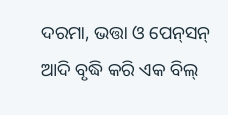ଦରମା, ଭତ୍ତା ଓ ପେନ୍‌ସନ୍‌ ଆଦି ବୃଦ୍ଧି କରି ଏକ ବିଲ୍‌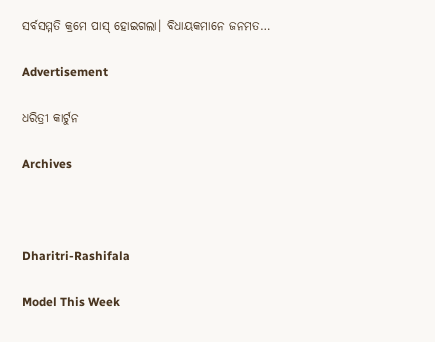ସର୍ବସମ୍ମତି କ୍ରମେ ପାସ୍‌ ହୋଇଗଲା। ବିଧାୟକମାନେ ଜନମତ…

Advertisement

ଧରିତ୍ରୀ କାର୍ଟୁନ

Archives



Dharitri-Rashifala

Model This Week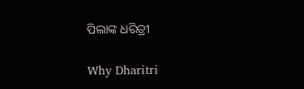ପିଲାଙ୍କ ଧରିତ୍ରୀ

Why Dharitri